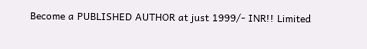Become a PUBLISHED AUTHOR at just 1999/- INR!! Limited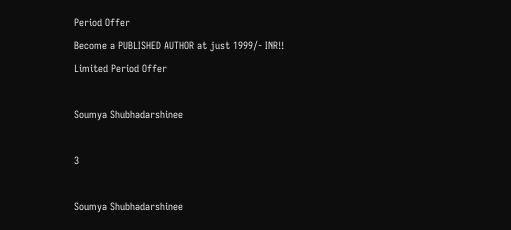Period Offer
Become a PUBLISHED AUTHOR at just 1999/- INR!! Limited Period Offer

Soumya Shubhadarshinee

3

Soumya Shubhadarshinee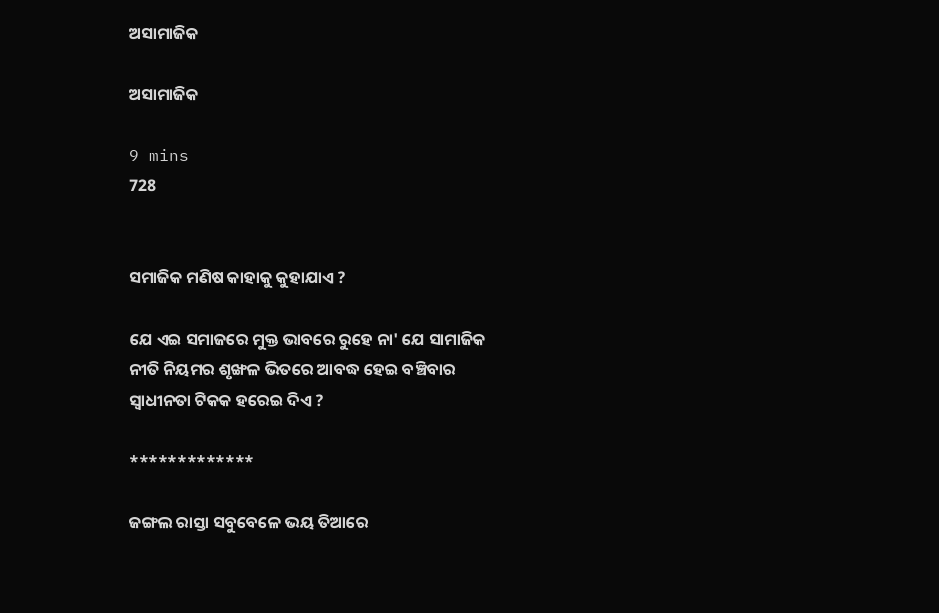ଅସାମାଜିକ

ଅସାମାଜିକ

9 mins
728


ସମାଜିକ ମଣିଷ କାହାକୁ କୁହାଯାଏ ?

ଯେ ଏଇ ସମାଜରେ ମୁକ୍ତ ଭାବରେ ରୁହେ ନା' ଯେ ସାମାଜିକ ନୀତି ନିୟମର ଶୃଙ୍ଖଳ ଭିତରେ ଆବଦ୍ଧ ହେଇ ବଞ୍ଚିବାର ସ୍ୱାଧୀନତା ଟିକକ ହରେଇ ଦିଏ ?

*************

ଜଙ୍ଗଲ ରାସ୍ତା ସବୁବେଳେ ଭୟ ତିଆରେ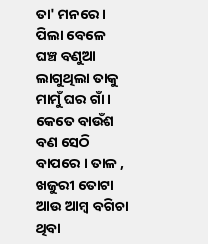ତା' ମନରେ । ପିଲା ବେଳେ ଘଞ୍ଚ ବଣୁଆ ଲାଗୁଥିଲା ତାକୁ ମାମୁଁ ଘର ଗାଁ । କେତେ ବାଉଁଶ ବଣ ସେଠି ବାପରେ । ତାଳ , ଖଜୁରୀ ତୋଟା ଆଉ ଆମ୍ବ ବଗିଚା ଥିବା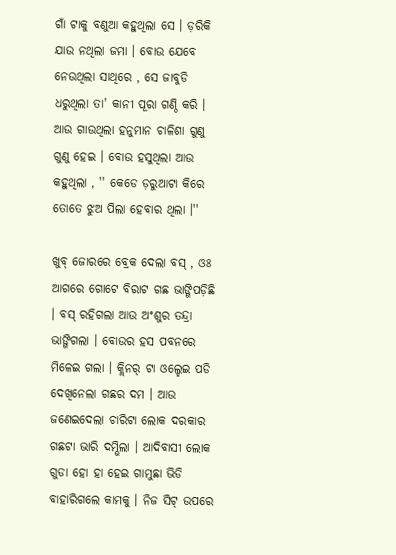ଗାଁ ଟାକୁ ବଣୁଆ କହୁଥିଲା ସେ । ଡ଼ରିକି ଯାଉ ନଥିଲା ଜମା । ବୋଉ ଯେବେ ନେଉଥିଲା ସାଥିରେ , ସେ ଜାବୁଡି ଧରୁଥିଲା ତା' କାନୀ ପୂରା ଗଣ୍ଠି କରି । ଆଉ ଗାଉଥିଲା ହନୁମାନ ଚାଳିଶା ଗୁଣୁ ଗୁଣୁ ହେଇ । ବୋଉ ହସୁଥିଲା ଆଉ କହୁଥିଲା , '' କେଡେ ଡ଼ରୁଆଟା କିରେ ତୋତେ ଝୁଅ ପିଲା ହେବାର ଥିଲା ।''

ଖୁବ୍ ଜୋରରେ ବ୍ରେକ ଦେଲା ବସ୍ , ଓଃ ଆଗରେ ଗୋଟେ ବିରାଟ ଗଛ ଭାଙ୍ଗିପଡ଼ିଛି । ବସ୍ ରହିଗଲା ଆଉ ଅଂଶୁର ତନ୍ଦ୍ରା ଭାଙ୍ଗିଗଲା । ବୋଉର ହସ ପବନରେ ମିଳେଇ ଗଲା । କ୍ଲିନର୍ ଟା ଓଲ୍ହେଇ ପଡି ଦେଖିନେଲା ଗଛର ଦମ । ଆଉ ଜଣେଇଦେଲା ଚାରିଟା ଲୋକ ଦରକାର ଗଛଟା ଭାରି ଦମ୍ଭିଲା । ଆଦିବାସୀ ଲୋକ ଗୁଡା ହୋ ହା ହେଇ ଗାମୁଛା ଭିଡି ବାହାରିଗଲେ କାମକୁ । ନିଜ ସିଟ୍ ଉପରେ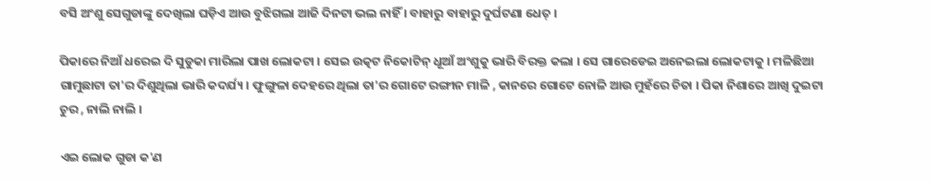ବସି ଅଂଶୁ ସେଗୁଡାଙ୍କୁ ଦେଖିଲା ଘଡ଼ିଏ ଆଉ ବୁଝିଗଲା ଆଜି ଦିନଟା ଭଲ ନାହିଁ । ବାହାରୁ ବାହାରୁ ଦୁର୍ଘଟଣା ଧେତ୍ ।

ପିକାରେ ନିଆଁ ଧରେଇ ଦି ସୁଡୁକା ମାରିଲା ପାଖ ଲୋକଟା । ସେଇ ଉତ୍କଟ ନିକୋଟିନ୍ ଧୂଆଁ ଅଂଶୁକୁ ଭାରି ବିରକ୍ତ କଲା । ସେ ଗାରେଡେଇ ଅନେଇଲା ଲୋକଟାକୁ । ମଳିଛିଆ ଗାମୁଛାଟା ତା'ର ଦିଶୁଥିଲା ଭାରି କଦର୍ଯ୍ୟ । ଫୁଙ୍ଗୁଳା ଦେହରେ ଥିଲା ତା'ର ଗୋଟେ ରଙ୍ଗୀନ ମାଳି , କାନରେ ଗୋଟେ ନୋଳି ଆଉ ମୁହଁରେ ଚିତା । ପିକା ନିଶାରେ ଆଖି ଦୁଇଟା ଚୁର , ନାଲି ନାଲି ।

ଏଇ ଲୋକ ଗୁଡା କ'ଣ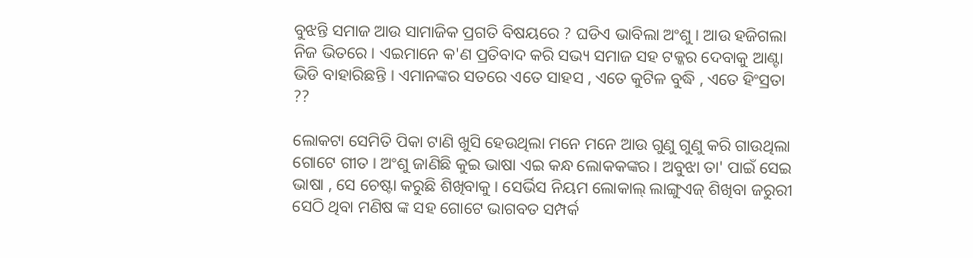ବୁଝନ୍ତି ସମାଜ ଆଉ ସାମାଜିକ ପ୍ରଗତି ବିଷୟରେ ? ଘଡିଏ ଭାବିଲା ଅଂଶୁ । ଆଉ ହଜିଗଲା ନିଜ ଭିତରେ । ଏଇମାନେ କ'ଣ ପ୍ରତିବାଦ କରି ସଭ୍ୟ ସମାଜ ସହ ଟକ୍କର ଦେବାକୁ ଆଣ୍ଟା ଭିଡି ବାହାରିଛନ୍ତି । ଏମାନଙ୍କର ସତରେ ଏତେ ସାହସ , ଏତେ କୁଟିଳ ବୁଦ୍ଧି , ଏତେ ହିଂସ୍ରତା ??

ଲୋକଟା ସେମିତି ପିକା ଟାଣି ଖୁସି ହେଉଥିଲା ମନେ ମନେ ଆଉ ଗୁଣୁ ଗୁଣୁ କରି ଗାଉଥିଲା ଗୋଟେ ଗୀତ । ଅଂଶୁ ଜାଣିଛି କୁଇ ଭାଷା ଏଇ କନ୍ଧ ଲୋକକଙ୍କର । ଅବୁଝା ତା' ପାଇଁ ସେଇ ଭାଷା , ସେ ଚେଷ୍ଟା କରୁଛି ଶିଖିବାକୁ । ସେର୍ଭିସ ନିୟମ ଲୋକାଲ୍ ଲାଙ୍ଗୁଏଜ୍ ଶିଖିବା ଜରୁରୀ ସେଠି ଥିବା ମଣିଷ ଙ୍କ ସହ ଗୋଟେ ଭାଗବତ ସମ୍ପର୍କ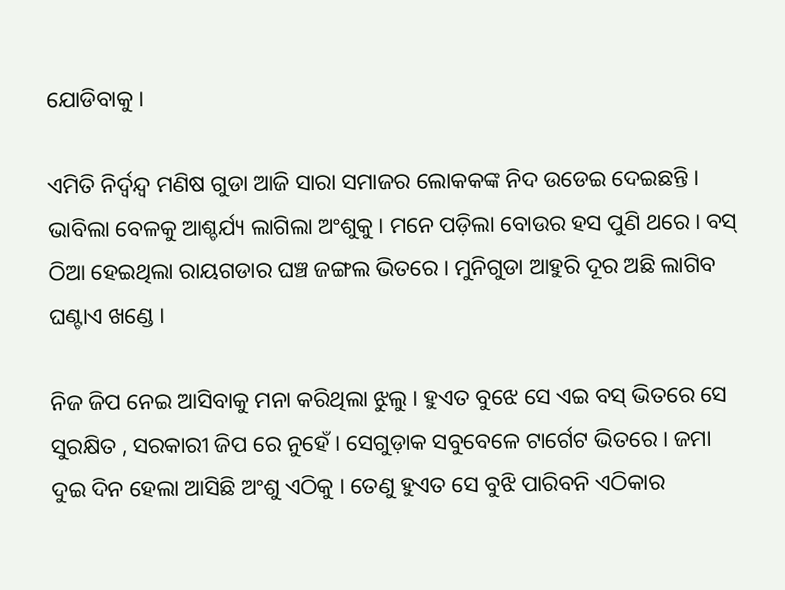ଯୋଡିବାକୁ ।

ଏମିତି ନିର୍ଦ୍ୱନ୍ଦ୍ୱ ମଣିଷ ଗୁଡା ଆଜି ସାରା ସମାଜର ଲୋକକଙ୍କ ନିଦ ଉଡେଇ ଦେଇଛନ୍ତି । ଭାବିଲା ବେଳକୁ ଆଶ୍ଚର୍ଯ୍ୟ ଲାଗିଲା ଅଂଶୁକୁ । ମନେ ପଡ଼ିଲା ବୋଉର ହସ ପୁଣି ଥରେ । ବସ୍ ଠିଆ ହେଇଥିଲା ରାୟଗଡାର ଘଞ୍ଚ ଜଙ୍ଗଲ ଭିତରେ । ମୁନିଗୁଡା ଆହୁରି ଦୂର ଅଛି ଲାଗିବ ଘଣ୍ଟାଏ ଖଣ୍ଡେ ।

ନିଜ ଜିପ ନେଇ ଆସିବାକୁ ମନା କରିଥିଲା ଝୁଲୁ । ହୁଏତ ବୁଝେ ସେ ଏଇ ବସ୍ ଭିତରେ ସେ ସୁରକ୍ଷିତ , ସରକାରୀ ଜିପ ରେ ନୁହେଁ । ସେଗୁଡ଼ାକ ସବୁବେଳେ ଟାର୍ଗେଟ ଭିତରେ । ଜମା ଦୁଇ ଦିନ ହେଲା ଆସିଛି ଅଂଶୁ ଏଠିକୁ । ତେଣୁ ହୁଏତ ସେ ବୁଝି ପାରିବନି ଏଠିକାର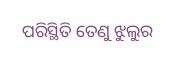ପରିସ୍ଥିତି ତେଣୁ ଝୁଲୁର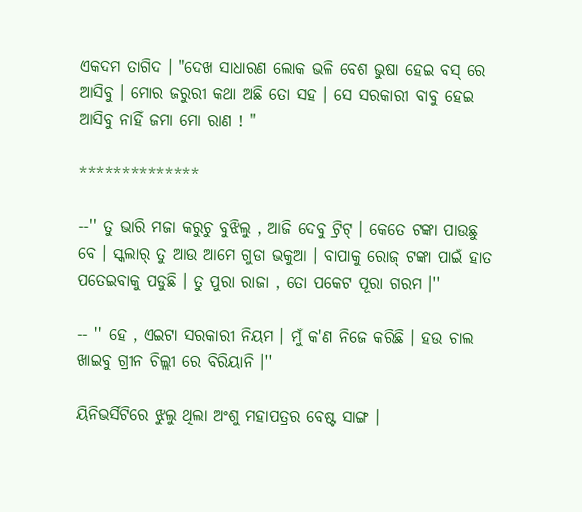ଏକଦମ ତାଗିଦ । "ଦେଖ ସାଧାରଣ ଲୋକ ଭଳି ବେଶ ଭୁଷା ହେଇ ବସ୍ ରେ ଆସିବୁ । ମୋର ଜରୁରୀ କଥା ଅଛି ତୋ ସହ । ସେ ସରକାରୀ ବାବୁ ହେଇ ଆସିବୁ ନାହିଁ ଜମା ମୋ ରାଣ ! "

**************

--'' ତୁ ଭାରି ମଜା କରୁଚୁ ବୁଝିଲୁ , ଆଜି ଦେବୁ ଟ୍ରିଟ୍ । କେତେ ଟଙ୍କା ପାଉଛୁ ବେ । ସ୍କଲାର୍ ତୁ ଆଉ ଆମେ ଗୁଡା ଭକୁଆ । ବାପାକୁ ରୋଜ୍ ଟଙ୍କା ପାଇଁ ହାତ ପତେଇବାକୁ ପଡୁଛି । ତୁ ପୁରା ରାଜା , ତୋ ପକେଟ ପୂରା ଗରମ ।''

-- '' ହେ , ଏଇଟା ସରକାରୀ ନିୟମ । ମୁଁ କ'ଣ ନିଜେ କରିଛି । ହଉ ଚାଲ ଖାଇବୁ ଗ୍ରୀନ ଚିଲ୍ଲୀ ରେ ବିରିୟାନି ।''

ୟିନିଭର୍ସିଟିରେ ଝୁଲୁ ଥିଲା ଅଂଶୁ ମହାପତ୍ରର ବେଷ୍ଟ ସାଙ୍ଗ ।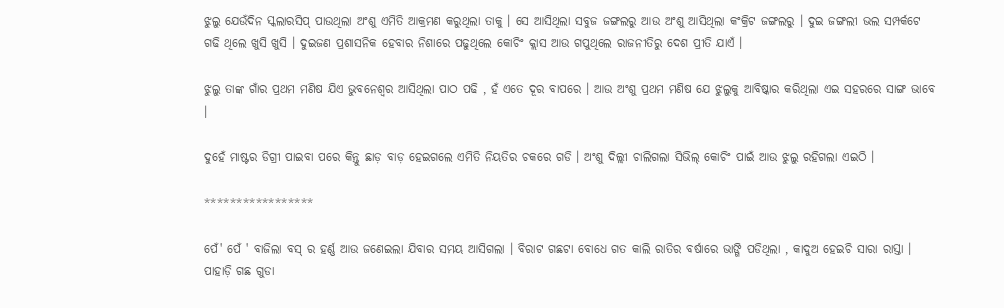ଝୁଲୁ ଯେଉଁଦିନ ସ୍କଲାରସିପ୍ ପାଉଥିଲା ଅଂଶୁ ଏମିତି ଆକ୍ରମଣ କରୁଥିଲା ତାକୁ । ସେ ଆସିଥିଲା ସବୁଜ ଜଙ୍ଗଲରୁ ଆଉ ଅଂଶୁ ଆସିଥିଲା କଂକ୍ରିଟ ଜଙ୍ଗଲରୁ । ଦୁଇ ଜଙ୍ଗଲୀ ଭଲ ସମ୍ପର୍କଟେ ଗଢି ଥିଲେ ଖୁସି ଖୁସି । ଦୁଇଜଣ ପ୍ରଶାସନିକ ହେବାର ନିଶାରେ ପଢୁଥିଲେ କୋଚିଂ କ୍ଲାସ ଆଉ ଗପୁଥିଲେ ରାଜନୀତିରୁ ଦେଶ ପ୍ରୀତି ଯାଏଁ ।

ଝୁଲୁ ତାଙ୍କ ଗାଁର ପ୍ରଥମ ମଣିଷ ଯିଏ ଭୁବନେଶ୍ୱର ଆସିଥିଲା ପାଠ ପଢି , ହଁ ଏତେ ଦୂର ବାପରେ । ଆଉ ଅଂଶୁ ପ୍ରଥମ ମଣିଷ ଯେ ଝୁଲୁକୁ ଆବିଷ୍କାର କରିଥିଲା ଏଇ ସହରରେ ସାଙ୍ଗ ଭାବେ ।

ଦୁହେଁ ମାଷ୍ଟର ଡିଗ୍ରୀ ପାଇବା ପରେ କିନ୍ତୁ ଛାଡ଼ ବାଡ଼ ହେଇଗଲେ ଏମିତି ନିୟତିର ଚକରେ ଗଡି । ଅଂଶୁ ଦିଲ୍ଲୀ ଚାଲିଗଲା ସିଭିଲ୍ କୋଚିଂ ପାଇଁ ଆଉ ଝୁଲୁ ରହିଗଲା ଏଇଠି ।

*****************

ପେଁ' ପେଁ ' ବାଜିଲା ବସ୍ ର ହର୍ଣ୍ଣ ଆଉ ଜଣେଇଲା ଯିବାର ସମୟ ଆସିଗଲା । ବିରାଟ ଗଛଟା ବୋଧେ ଗତ କାଲି ରାତିର ବର୍ଷାରେ ଭାଙ୍ଗି ପଡିଥିଲା , କାଦୁଅ ହେଇଚି ସାରା ରାସ୍ତା । ପାହାଡ଼ି ଗଛ ଗୁଡା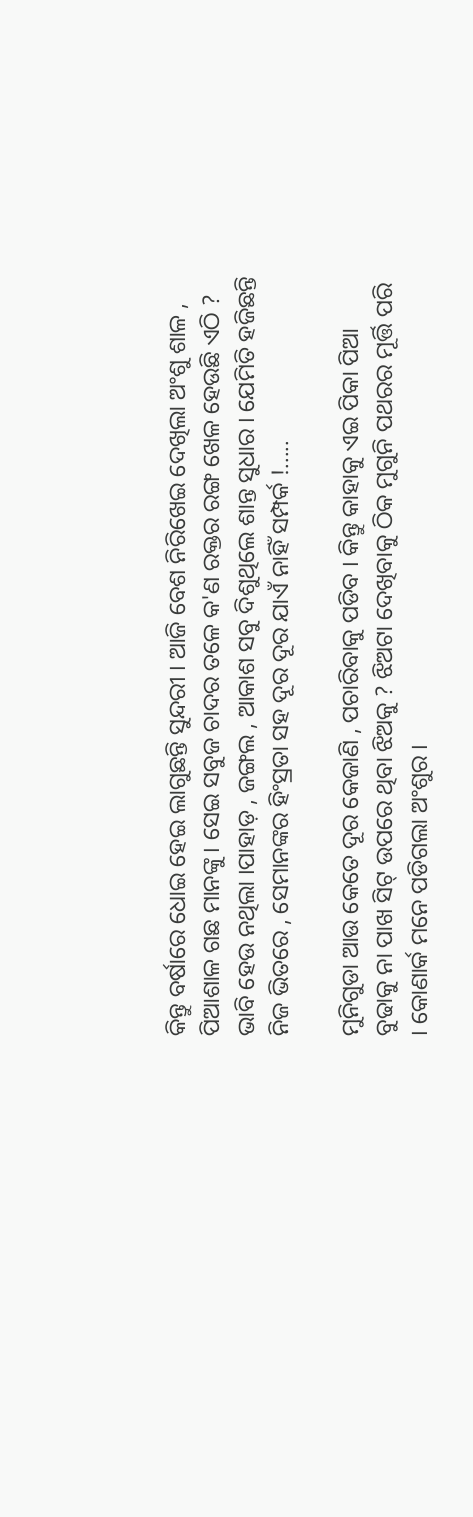କିନ୍ତୁ ବର୍ଷାରେ ଧୋଇ ହେଇ ଲାଗୁଛନ୍ତି ସୁନ୍ଦରୀ । ଆଜି ବେଶ ନିରିଖେଇ ଦେଖିଲା ଅଂଶୁ ଶାଳ , ପିଆଶାଳ ଗଛ ମାନଙ୍କୁ । ସେଇ ସବୁଜ ଚାଦର ତଳେ କ'ଣ ରକ୍ତର ରଙ୍ଗ ଖେଳ ହେଉଛି ଏଠି ? ଭାବି ହେଉ ନଥିଲା ।ପାହାଡ଼ , ଜଙ୍ଗଲ , ଆକାଶ ସବୁ ଦିଶୁଥିଲେ ଶାନ୍ତ ସୁଧାର । ଯେମିତି ହଜିଛନ୍ତି ନିଜ ଭିତରେ , ସେମାନଙ୍କର ହିଂସ୍ରତା ସହ ଦୂର ଦୂର ଯାଏଁ ନାହିଁ ସମ୍ପର୍କ !.....

ମୁନିଗୁଡା ଆଉ କେତେ ଦୂର କେଜାଣି , ପଚାରିବାକୁ ପଡିବ । କିନ୍ତୁ କାହାକୁ ଏଇ ପିକା ପିଆ ବୁଢାକୁ ନା ପାଖ ସିଟ୍ ଉପରେ ଥିବା ଝିଅକୁ ? ଝିଅଟା ଦେଖିବାକୁ ଠିକ ମୁଗୁନି ପଥରର ମୂର୍ତ୍ତି ପରି । କୋଣାର୍କ ମନେ ପଡିଗଲା ଅଂଶୁର ।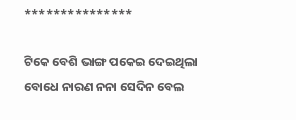***************

ଟିକେ ବେଶି ଭାଙ୍ଗ ପକେଇ ଦେଇଥିଲା ବୋଧେ ନାରଣ ନନା ସେଦିନ ବେଲ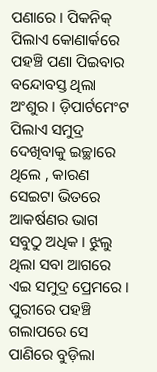ପଣାରେ । ପିକନିକ୍ ପିଲାଏ କୋଣାର୍କରେ ପହଞ୍ଚି ପଣା ପିଇବାର ବନ୍ଦୋବସ୍ତ ଥିଲା ଅଂଶୁର । ଡ଼ିପାର୍ଟମେଂଟ ପିଲାଏ ସମୁଦ୍ର ଦେଖିବାକୁ ଇଚ୍ଛାରେ ଥିଲେ , କାରଣ ସେଇଟା ଭିତରେ ଆକର୍ଷଣର ଭାଗ ସବୁଠୁ ଅଧିକ । ଝୁଲୁ ଥିଲା ସବା ଆଗରେ ଏଇ ସମୁଦ୍ର ପ୍ରେମରେ । ପୁରୀରେ ପହଞ୍ଚି ଗଲାପରେ ସେ ପାଣିରେ ବୁଡ଼ିଲା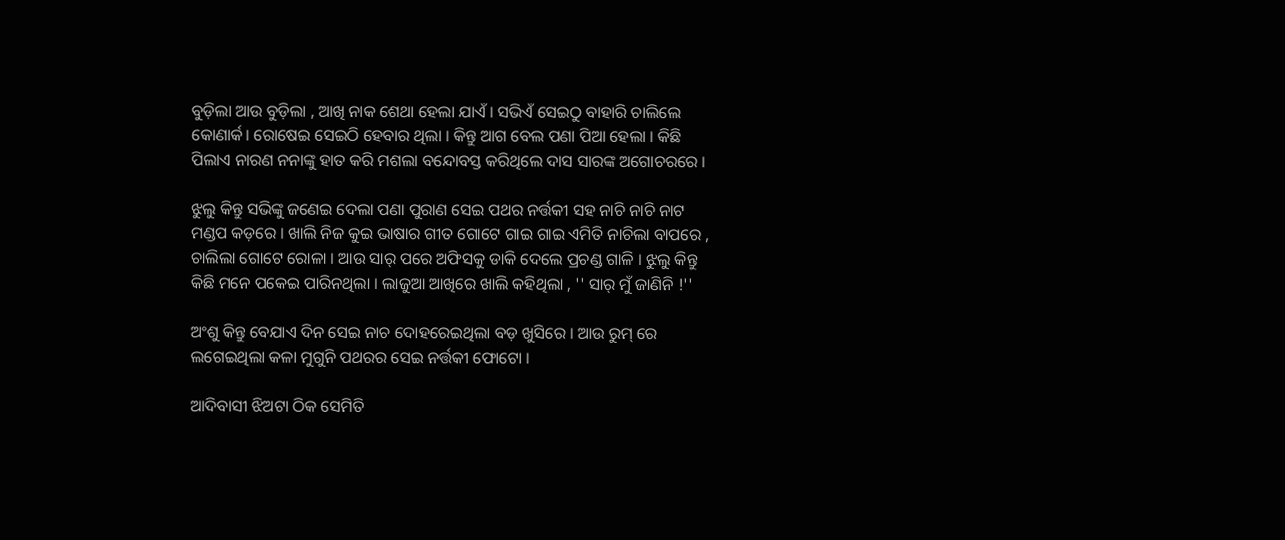ବୁଡ଼ିଲା ଆଉ ବୁଡ଼ିଲା , ଆଖି ନାକ ଶେଥା ହେଲା ଯାଏଁ । ସଭିଏଁ ସେଇଠୁ ବାହାରି ଚାଲିଲେ କୋଣାର୍କ। ରୋଷେଇ ସେଇଠି ହେବାର ଥିଲା । କିନ୍ତୁ ଆଗ ବେଲ ପଣା ପିଆ ହେଲା । କିଛି ପିଲାଏ ନାରଣ ନନାଙ୍କୁ ହାତ କରି ମଶଲା ବନ୍ଦୋବସ୍ତ କରିଥିଲେ ଦାସ ସାରଙ୍କ ଅଗୋଚରରେ ।

ଝୁଲୁ କିନ୍ତୁ ସଭିଙ୍କୁ ଜଣେଇ ଦେଲା ପଣା ପୁରାଣ ସେଇ ପଥର ନର୍ତ୍ତକୀ ସହ ନାଚି ନାଚି ନାଟ ମଣ୍ଡପ କଡ଼ରେ । ଖାଲି ନିଜ କୁଇ ଭାଷାର ଗୀତ ଗୋଟେ ଗାଇ ଗାଇ ଏମିତି ନାଚିଲା ବାପରେ , ଚାଲିଲା ଗୋଟେ ରୋଳା । ଆଉ ସାର୍ ପରେ ଅଫିସକୁ ଡାକି ଦେଲେ ପ୍ରଚଣ୍ଡ ଗାଳି । ଝୁଲୁ କିନ୍ତୁ କିଛି ମନେ ପକେଇ ପାରିନଥିଲା । ଲାଜୁଆ ଆଖିରେ ଖାଲି କହିଥିଲା , '' ସାର୍ ମୁଁ ଜାଣିନି !''

ଅଂଶୁ କିନ୍ତୁ ବେଯାଏ ଦିନ ସେଇ ନାଚ ଦୋହରେଇଥିଲା ବଡ଼ ଖୁସିରେ । ଆଉ ରୁମ୍ ରେ ଲଗେଇଥିଲା କଳା ମୁଗୁନି ପଥରର ସେଇ ନର୍ତ୍ତକୀ ଫୋଟୋ ।

ଆଦିବାସୀ ଝିଅଟା ଠିକ ସେମିତି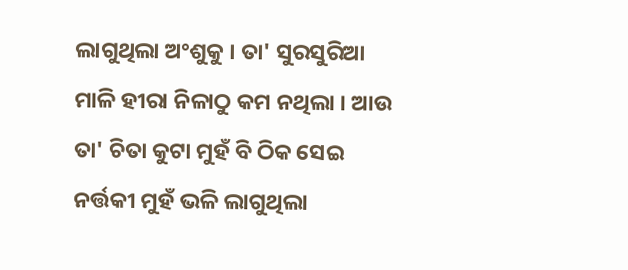ଲାଗୁଥିଲା ଅଂଶୁକୁ । ତା' ସୁରସୁରିଆ ମାଳି ହୀରା ନିଳାଠୁ କମ ନଥିଲା । ଆଉ ତା' ଚିତା କୁଟା ମୁହଁ ବି ଠିକ ସେଇ ନର୍ତ୍ତକୀ ମୁହଁ ଭଳି ଲାଗୁଥିଲା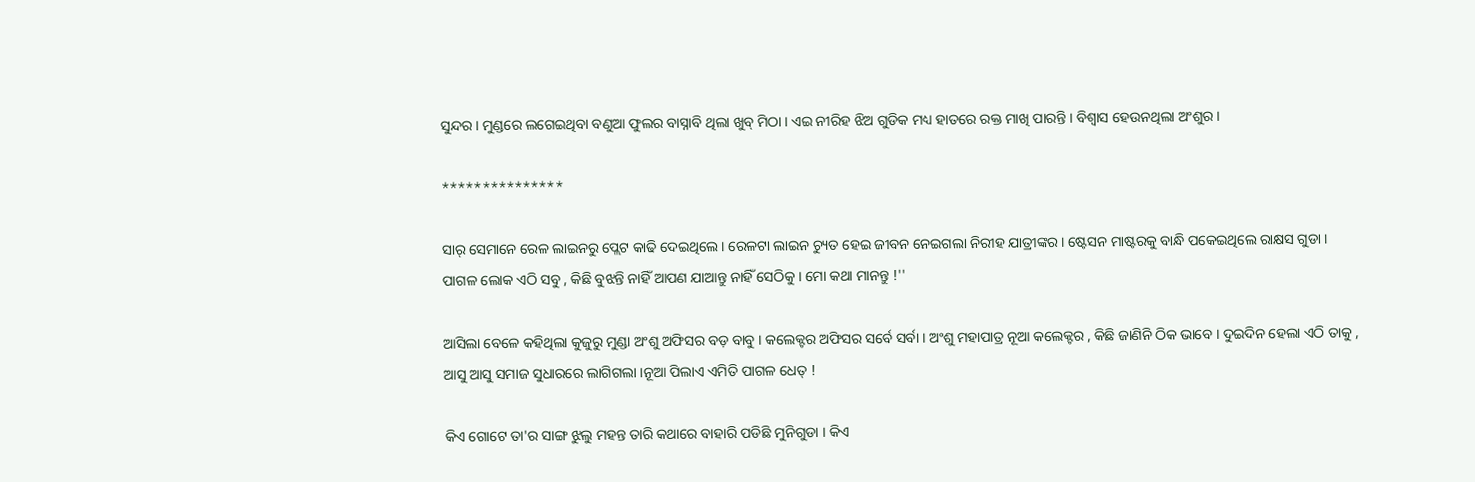ସୁନ୍ଦର । ମୁଣ୍ଡରେ ଲଗେଇଥିବା ବଣୁଆ ଫୁଲର ବାସ୍ନାବି ଥିଲା ଖୁବ୍ ମିଠା । ଏଇ ନୀରିହ ଝିଅ ଗୁଡିକ ମଧ୍ୟ ହାତରେ ରକ୍ତ ମାଖି ପାରନ୍ତି । ବିଶ୍ୱାସ ହେଉନଥିଲା ଅଂଶୁର ।

***************

ସାର୍ ସେମାନେ ରେଳ ଲାଇନରୁ ପ୍ଲେଟ କାଢି ଦେଇଥିଲେ । ରେଳଟା ଲାଇନ ଚ୍ୟୁତ ହେଇ ଜୀବନ ନେଇଗଲା ନିରୀହ ଯାତ୍ରୀଙ୍କର । ଷ୍ଟେସନ ମାଷ୍ଟରକୁ ବାନ୍ଧି ପକେଇଥିଲେ ରାକ୍ଷସ ଗୁଡା । ପାଗଳ ଲୋକ ଏଠି ସବୁ , କିଛି ବୁଝନ୍ତି ନାହିଁ ଆପଣ ଯାଆନ୍ତୁ ନାହିଁ ସେଠିକୁ । ମୋ କଥା ମାନନ୍ତୁ !''

ଆସିଲା ବେଳେ କହିଥିଲା କୁଜୁରୁ ମୁଣ୍ଡା ଅଂଶୁ ଅଫିସର ବଡ଼ ବାବୁ । କଲେକ୍ଟର ଅଫିସର ସର୍ବେ ସର୍ବା । ଅଂଶୁ ମହାପାତ୍ର ନୂଆ କଲେକ୍ଟର , କିଛି ଜାଣିନି ଠିକ ଭାବେ । ଦୁଇଦିନ ହେଲା ଏଠି ତାକୁ , ଆସୁ ଆସୁ ସମାଜ ସୁଧାରରେ ଲାଗିଗଲା ।ନୂଆ ପିଲାଏ ଏମିତି ପାଗଳ ଧେତ୍ !

କିଏ ଗୋଟେ ତା'ର ସାଙ୍ଗ ଝୁଲୁ ମହନ୍ତ ତାରି କଥାରେ ବାହାରି ପଡିଛି ମୁନିଗୁଡା । କିଏ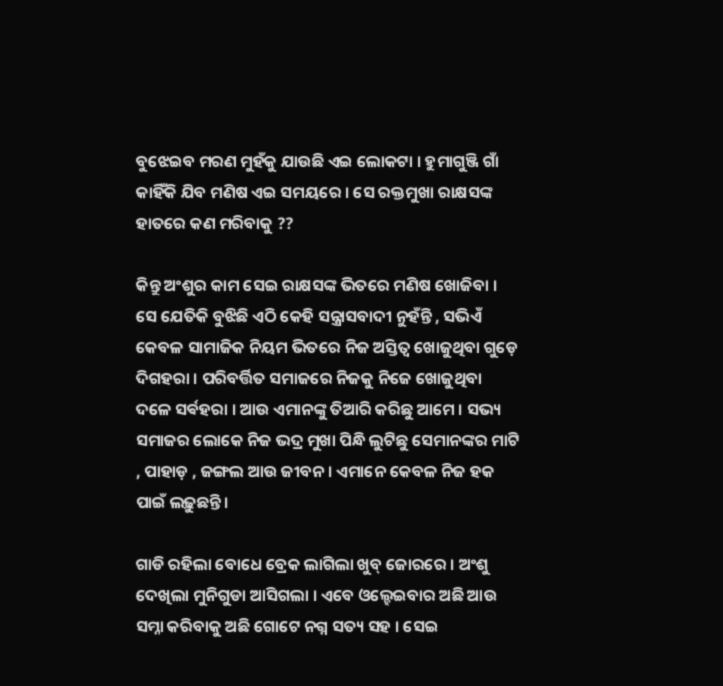ବୁଝେଇବ ମରଣ ମୁହଁକୁ ଯାଉଛି ଏଇ ଲୋକଟା । ହୁମାଗୁଞ୍ଜି ଗାଁ କାହିଁକି ଯିବ ମଣିଷ ଏଇ ସମୟରେ । ସେ ରକ୍ତମୁଖା ରାକ୍ଷସଙ୍କ ହାତରେ କଣ ମରିବାକୁ ??

କିନ୍ତୁ ଅଂଶୁର କାମ ସେଇ ରାକ୍ଷସଙ୍କ ଭିତରେ ମଣିଷ ଖୋଜିବା । ସେ ଯେତିକି ବୁଝିଛି ଏଠି କେହି ସନ୍ତ୍ରାସବାଦୀ ନୁହଁନ୍ତି , ସଭିଏଁ କେବଳ ସାମାଜିକ ନିୟମ ଭିତରେ ନିଜ ଅସ୍ତିତ୍ୱ ଖୋଜୁଥିବା ଗୁଡ଼େ ଦିଗହରା । ପରିବର୍ତ୍ତିତ ସମାଜରେ ନିଜକୁ ନିଜେ ଖୋଜୁଥିବା ଦଳେ ସର୍ଵହରା । ଆଉ ଏମାନଙ୍କୁ ତିଆରି କରିଛୁ ଆମେ । ସଭ୍ୟ ସମାଜର ଲୋକେ ନିଜ ଭଦ୍ର ମୁଖା ପିନ୍ଧି ଲୁଟିଛୁ ସେମାନଙ୍କର ମାଟି , ପାହାଡ଼ , ଜଙ୍ଗଲ ଆଉ ଜୀବନ । ଏମାନେ କେବଳ ନିଜ ହକ ପାଇଁ ଲଢ଼ୁଛନ୍ତି ।

ଗାଡି ରହିଲା ବୋଧେ ବ୍ରେକ ଲାଗିଲା ଖୁବ୍ ଜୋରରେ । ଅଂଶୁ ଦେଖିଲା ମୁନିଗୁଡା ଆସିଗଲା । ଏବେ ଓଲ୍ହେଇବାର ଅଛି ଆଉ ସମ୍ନା କରିବାକୁ ଅଛି ଗୋଟେ ନଗ୍ନ ସତ୍ୟ ସହ । ସେଇ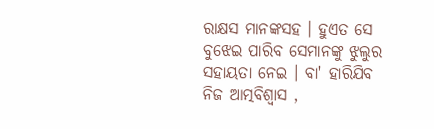ରାକ୍ଷସ ମାନଙ୍କସହ । ହୁଏତ ସେ ବୁଝେଇ ପାରିବ ସେମାନଙ୍କୁ ଝୁଲୁର ସହାୟତା ନେଇ । ବା' ହାରିଯିବ ନିଜ ଆତ୍ମବିଶ୍ବାସ ,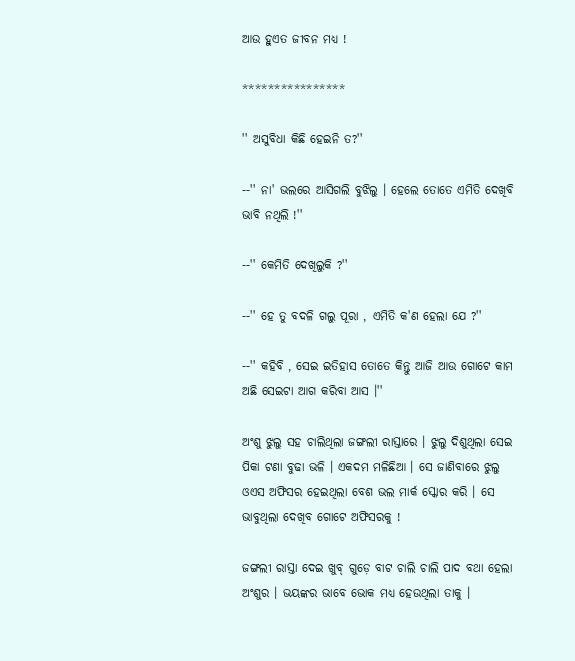ଆଉ ହୁଏତ ଜୀବନ ମଧ୍ୟ !

****************

'' ଅସୁବିଧା କିଛି ହେଇନି ତ?''

--'' ନା' ଭଲରେ ଆସିଗଲି ବୁଝିଲୁ । ହେଲେ ତୋତେ ଏମିତି ଦେଖିବି ଭାବି ନଥିଲି !''

--'' କେମିତି ଦେଖିଲୁକି ?''

--'' ହେ ତୁ ବଦଳି ଗଲୁ ପୂରା , ଏମିତି କ'ଣ ହେଲା ଯେ ?''

--'' କହିବି , ସେଇ ଇତିହାସ ତୋତେ କିନ୍ତୁ ଆଜି ଆଉ ଗୋଟେ କାମ ଅଛି ସେଇଟା ଆଗ କରିବା ଆସ ।''

ଅଂଶୁ ଝୁଲୁ ସହ ଚାଲିଥିଲା ଜଙ୍ଗଲୀ ରାସ୍ତାରେ । ଝୁଲୁ ଦିଶୁଥିଲା ସେଇ ପିକା ଟଣା ବୁଢା ଭଳି । ଏକଦମ ମଳିଛିଆ । ସେ ଜାଣିବାରେ ଝୁଲୁ ଓଏସ ଅଫିସର ହେଇଥିଲା ବେଶ ଭଲ ମାର୍କ ସ୍କୋର କରି । ସେ ଭାବୁଥିଲା ଦେଖିବ ଗୋଟେ ଅଫିସରକୁ !

ଜଙ୍ଗଲୀ ରାସ୍ତା ଦେଇ ଖୁବ୍ ଗୁଡ଼େ ବାଟ ଚାଲି ଚାଲି ପାଦ ବଥା ହେଲା ଅଂଶୁର । ଭୟଙ୍କର ଭାବେ ଭୋକ ମଧ୍ୟ ହେଉଥିଲା ତାକୁ ।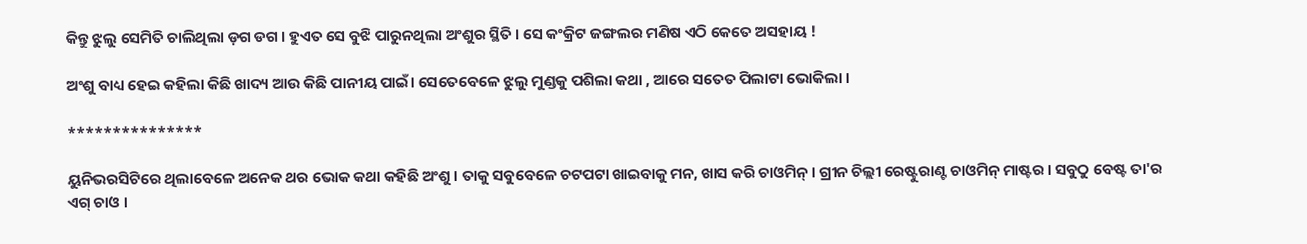କିନ୍ତୁ ଝୁଲୁ ସେମିତି ଚାଲିଥିଲା ଡ଼ଗ ଡଗ । ହୁଏତ ସେ ବୁଝି ପାରୁନଥିଲା ଅଂଶୁର ସ୍ଥିତି । ସେ କଂକ୍ରିଟ ଜଙ୍ଗଲର ମଣିଷ ଏଠି କେତେ ଅସହାୟ !

ଅଂଶୁ ବାଧ୍ୟ ହେଇ କହିଲା କିଛି ଖାଦ୍ୟ ଆଉ କିଛି ପାନୀୟ ପାଇଁ। ସେତେବେଳେ ଝୁଲୁ ମୁଣ୍ଡକୁ ପଶିଲା କଥା , ଆରେ ସତେତ ପିଲାଟା ଭୋକିଲା ।

***************

ୟୁନିଭରସିଟିରେ ଥିଲାବେଳେ ଅନେକ ଥର ଭୋକ କଥା କହିଛି ଅଂଶୁ । ତାକୁ ସବୁବେଳେ ଚଟପଟା ଖାଇବାକୁ ମନ, ଖାସ କରି ଚାଓମିନ୍ । ଗ୍ରୀନ ଚିଲ୍ଲୀ ରେଷ୍ଟୁରାଣ୍ଟ ଚାଓମିନ୍ ମାଷ୍ଟର । ସବୁଠୁ ବେଷ୍ଟ ତା'ର ଏଗ୍ ଚାଓ ।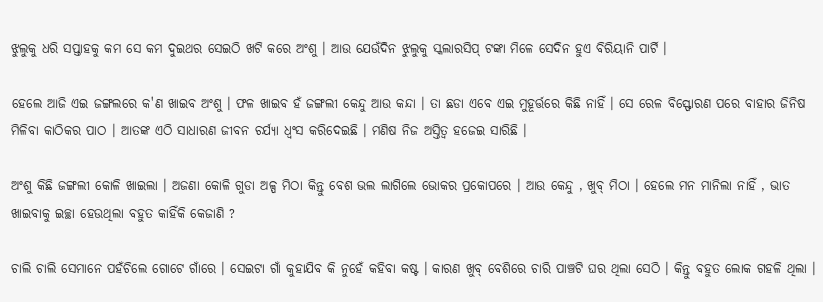ଝୁଲୁକୁ ଧରି ସପ୍ତାହକୁ କମ ସେ କମ ଦୁଇଥର ସେଇଠି ଖଟି କରେ ଅଂଶୁ । ଆଉ ଯେଉଁଦିନ ଝୁଲୁକୁ ସ୍କଲାରସିପ୍ ଟଙ୍କା ମିଳେ ସେଦିନ ହୁଏ ବିରିୟାନି ପାର୍ଟି ।

ହେଲେ ଆଜି ଏଇ ଜଙ୍ଗଲରେ କ'ଣ ଖାଇବ ଅଂଶୁ । ଫଳ ଖାଇବ ହଁ ଜଙ୍ଗଲୀ କେନ୍ଦୁ ଆଉ କନ୍ଦା । ତା ଛଡା ଏବେ ଏଇ ମୁହୂର୍ତ୍ତରେ କିଛି ନାହିଁ । ସେ ରେଳ ବିସ୍ଫୋରଣ ପରେ ବାହାର ଜିନିଷ ମିଳିବା କାଠିକର ପାଠ । ଆତଙ୍କ ଏଠି ସାଧାରଣ ଜୀବନ ଚର୍ଯ୍ୟା ଧ୍ୱଂସ କରିଦେଇଛି । ମଣିଷ ନିଜ ଅସ୍ତିତ୍ୱ ହଜେଇ ସାରିଛି ।

ଅଂଶୁ କିଛି ଜଙ୍ଗଲୀ କୋଳି ଖାଇଲା । ଅଜଣା କୋଳି ଗୁଡା ଅଳ୍ପ ମିଠା କିନ୍ତୁ ବେଶ ଭଲ ଲାଗିଲେ ଭୋକର ପ୍ରକୋପରେ । ଆଉ କେନ୍ଦୁ , ଖୁବ୍ ମିଠା । ହେଲେ ମନ ମାନିଲା ନାହିଁ , ଭାତ ଖାଇବାକୁ ଇଚ୍ଛା ହେଉଥିଲା ବହୁତ କାହିଁକି କେଜାଣି ?

ଚାଲି ଚାଲି ସେମାନେ ପହଁଚିଲେ ଗୋଟେ ଗାଁରେ । ସେଇଟା ଗାଁ କୁହାଯିବ କି ନୁହେଁ କହିବା କଷ୍ଟ । କାରଣ ଖୁବ୍ ବେଶିରେ ଚାରି ପାଞ୍ଚଟି ଘର ଥିଲା ସେଠି । କିନ୍ତୁ ବହୁତ ଲୋକ ଗହଳି ଥିଲା ।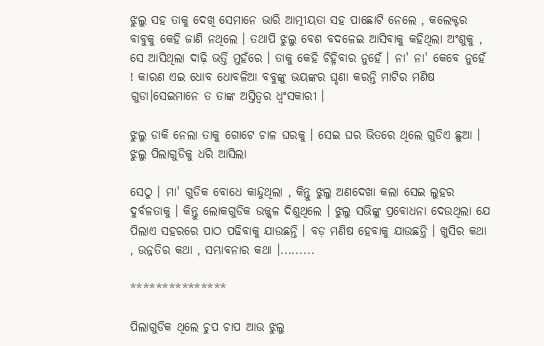ଝୁଲୁ ସହ ତାକୁ ଦେଖି ସେମାନେ ଭାରି ଆତ୍ମୀୟତା ସହ ପାଛୋଟି ନେଲେ , କଲେକ୍ଟର ବାବୁକୁ କେହି ଜାଣି ନଥିଲେ । ତଥାପି ଝୁଲୁ ବେଶ ବଦଳେଇ ଆସିବାକୁ କହିଥିଲା ଅଂଶୁକୁ , ସେ ଆସିଥିଲା ଦାଢ଼ି ଭର୍ତ୍ତି ମୁହଁରେ । ତାକୁ କେହି ଚିହ୍ନିବାର ନୁହେଁ । ନା' ନା' କେବେ ନୁହେଁ ! କାରଣ ଏଇ ଧୋବ ଧୋବଳିଆ ବବୁଙ୍କୁ ଭୟଙ୍କର ଘୃଣା କରନ୍ତି ମାଟିର ମଣିଷ ଗୁଡା।ସେଇମାନେ ତ ତାଙ୍କ ଅସ୍ତିତ୍ୱର ଧ୍ଵଂସକାରୀ ।

ଝୁଲୁ ଡାକି ନେଲା ତାକୁ ଗୋଟେ ଚାଳ ଘରକୁ । ସେଇ ଘର ଭିତରେ ଥିଲେ ଗୁଡିଏ ଛୁଆ । ଝୁଲୁ ପିଲାଗୁଡିକୁ ଧରି ଆସିଲା

ସେଠୁ । ମା' ଗୁଡିକ ବୋଧେ କାନ୍ଦୁଥିଲା , କିନ୍ତୁ ଝୁଲୁ ଅଣଦେଖା କଲା ସେଇ ଲୁହର ଦୁର୍ବଳତାକୁ । କିନ୍ତୁ ଲୋକଗୁଡିକ ଉଜ୍ଜ୍ବଳ ଦିଶୁଥିଲେ । ଝୁଲୁ ସଭିଙ୍କୁ ପ୍ରବୋଧନା ଦେଉଥିଲା ଯେ ପିଲାଏ ସହରରେ ପାଠ ପଢିବାକୁ ଯାଉଛନ୍ତି । ବଡ଼ ମଣିଷ ହେବାକୁ ଯାଉଛନ୍ତି । ଖୁସିର କଥା , ଉନ୍ନତିର କଥା , ସମ୍ଭାବନାର କଥା ।.........

***************

ପିଲାଗୁଡିକ ଥିଲେ ଚୁପ ଚାପ ଆଉ ଝୁଲୁ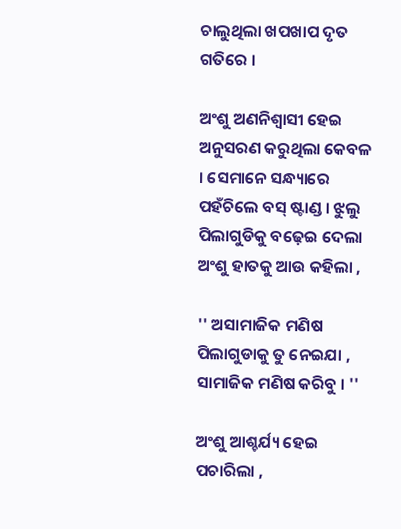ଚାଲୁଥିଲା ଖପଖାପ ଦୃତ ଗତିରେ ।

ଅଂଶୁ ଅଣନିଶ୍ୱାସୀ ହେଇ ଅନୁସରଣ କରୁଥିଲା କେବଳ । ସେମାନେ ସନ୍ଧ୍ୟାରେ ପହଁଚିଲେ ବସ୍ ଷ୍ଟାଣ୍ଡ । ଝୁଲୁ ପିଲାଗୁଡିକୁ ବଢ଼େଇ ଦେଲା ଅଂଶୁ ହାତକୁ ଆଉ କହିଲା ,

'' ଅସାମାଜିକ ମଣିଷ ପିଲାଗୁଡାକୁ ତୁ ନେଇଯା , ସାମାଜିକ ମଣିଷ କରିବୁ । ''

ଅଂଶୁ ଆଶ୍ଚର୍ଯ୍ୟ ହେଇ ପଚାରିଲା ,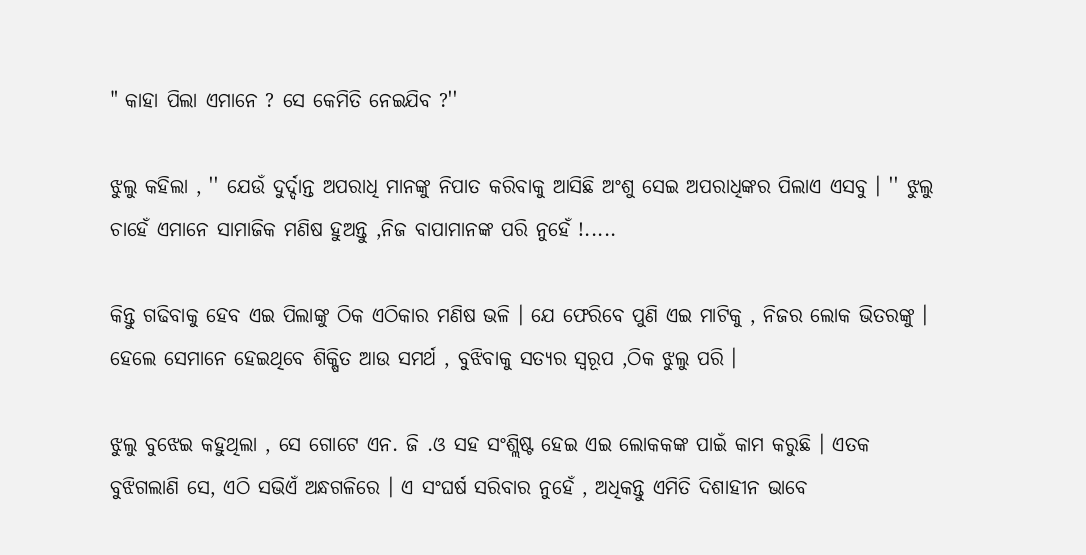" କାହା ପିଲା ଏମାନେ ? ସେ କେମିତି ନେଇଯିବ ?''

ଝୁଲୁ କହିଲା , '' ଯେଉଁ ଦୁର୍ଦ୍ଦାନ୍ତ ଅପରାଧି ମାନଙ୍କୁ ନିପାତ କରିବାକୁ ଆସିଛି ଅଂଶୁ ସେଇ ଅପରାଧିଙ୍କର ପିଲାଏ ଏସବୁ । '' ଝୁଲୁ ଚାହେଁ ଏମାନେ ସାମାଜିକ ମଣିଷ ହୁଅନ୍ତୁ ,ନିଜ ବାପାମାନଙ୍କ ପରି ନୁହେଁ !.....

କିନ୍ତୁ ଗଢିବାକୁ ହେବ ଏଇ ପିଲାଙ୍କୁ ଠିକ ଏଠିକାର ମଣିଷ ଭଳି । ଯେ ଫେରିବେ ପୁଣି ଏଇ ମାଟିକୁ , ନିଜର ଲୋକ ଭିତରଙ୍କୁ । ହେଲେ ସେମାନେ ହେଇଥିବେ ଶିକ୍ଷିତ ଆଉ ସମର୍ଥ , ବୁଝିବାକୁ ସତ୍ୟର ସ୍ୱରୂପ ,ଠିକ ଝୁଲୁ ପରି ।

ଝୁଲୁ ବୁଝେଇ କହୁଥିଲା , ସେ ଗୋଟେ ଏନ. ଜି .ଓ ସହ ସଂଶ୍ଲିଷ୍ଟ ହେଇ ଏଇ ଲୋକକଙ୍କ ପାଇଁ କାମ କରୁଛି । ଏତକ ବୁଝିଗଲାଣି ସେ, ଏଠି ସଭିଏଁ ଅନ୍ଧଗଳିରେ । ଏ ସଂଘର୍ଷ ସରିବାର ନୁହେଁ , ଅଧିକନ୍ତୁ ଏମିତି ଦିଶାହୀନ ଭାବେ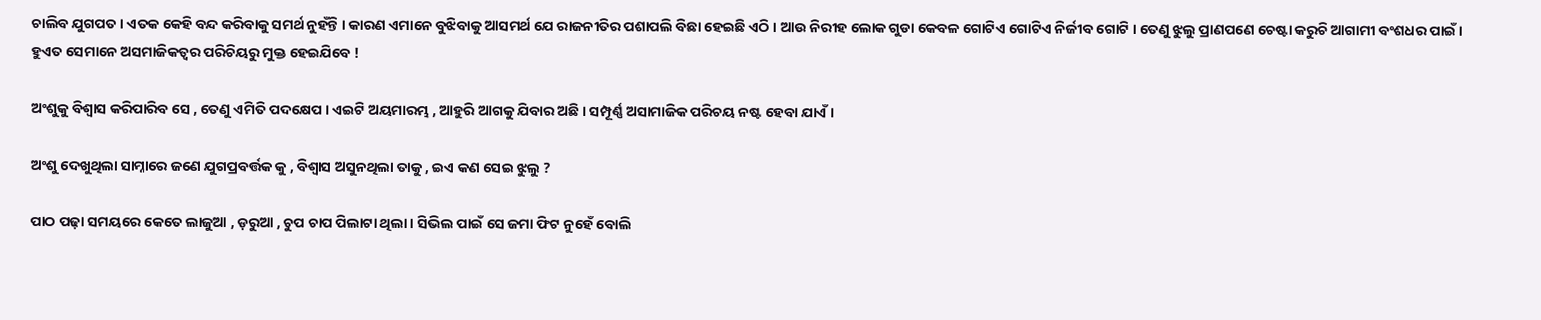ଚାଲିବ ଯୁଗପତ । ଏତକ କେହି ବନ୍ଦ କରିବାକୁ ସମର୍ଥ ନୁହଁନ୍ତି । କାରଣ ଏମାନେ ବୁଝିବାକୁ ଆସମର୍ଥ ଯେ ରାଜନୀତିର ପଶାପଲି ବିଛା ହେଇଛି ଏଠି । ଆଉ ନିରୀହ ଲୋକ ଗୁଡା କେବଳ ଗୋଟିଏ ଗୋଟିଏ ନିର୍ଜୀବ ଗୋଟି । ତେଣୁ ଝୁଲୁ ପ୍ରାଣପଣେ ଚେଷ୍ଟା କରୁଚି ଆଗାମୀ ବଂଶଧର ପାଇଁ । ହୁଏତ ସେମାନେ ଅସମାଜିକତ୍ୱର ପରିଚିୟରୁ ମୁକ୍ତ ହେଇଯିବେ !

ଅଂଶୁକୁ ବିଶ୍ୱାସ କରିପାରିବ ସେ , ତେଣୁ ଏମିତି ପଦକ୍ଷେପ । ଏଇଟି ଅୟମାରମ୍ଭ , ଆହୁରି ଆଗକୁ ଯିବାର ଅଛି । ସମ୍ପୂର୍ଣ୍ଣ ଅସାମାଜିକ ପରିଚୟ ନଷ୍ଟ ହେବା ଯାଏଁ ।

ଅଂଶୁ ଦେଖୁଥିଲା ସାମ୍ନାରେ ଜଣେ ଯୁଗପ୍ରବର୍ତ୍ତକ କୁ , ବିଶ୍ୱାସ ଅସୁନଥିଲା ତାକୁ , ଇଏ କଣ ସେଇ ଝୁଲୁ ?

ପାଠ ପଢ଼ା ସମୟରେ କେତେ ଲାଜୁଆ , ଡ଼ରୁଆ , ଚୁପ ଚାପ ପିଲାଟା ଥିଲା । ସିଭିଲ ପାଇଁ ସେ ଜମା ଫିଟ ନୁହେଁ ବୋଲି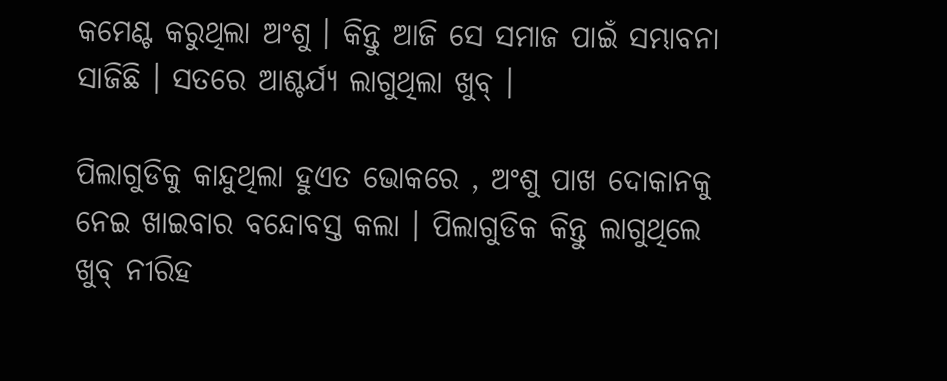କମେଣ୍ଟ କରୁଥିଲା ଅଂଶୁ । କିନ୍ତୁ ଆଜି ସେ ସମାଜ ପାଇଁ ସମ୍ଭାବନା ସାଜିଛି । ସତରେ ଆଶ୍ଚର୍ଯ୍ୟ ଲାଗୁଥିଲା ଖୁବ୍ ।

ପିଲାଗୁଡିକୁ କାନ୍ଦୁଥିଲା ହୁଏତ ଭୋକରେ , ଅଂଶୁ ପାଖ ଦୋକାନକୁ ନେଇ ଖାଇବାର ବନ୍ଦୋବସ୍ତ କଲା । ପିଲାଗୁଡିକ କିନ୍ତୁ ଲାଗୁଥିଲେ ଖୁବ୍ ନୀରିହ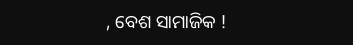, ବେଶ ସାମାଜିକ !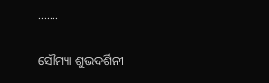.......

ସୌମ୍ୟା ଶୁଭଦର୍ଶିନୀ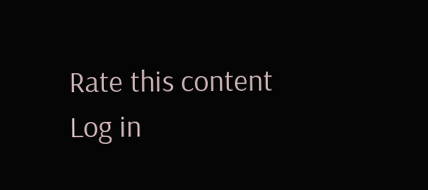Rate this content
Log in